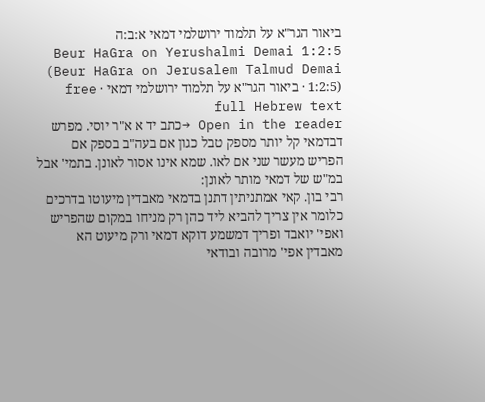ביאור הגר"א על תלמוד ירושלמי דמאי א:ב:ה
Beur HaGra on Yerushalmi Demai 1:2:5 (Beur HaGra on Jerusalem Talmud Demai 1:2:5) · ביאור הגר"א על תלמוד ירושלמי דמאי · free full Hebrew text
Open in the reader →כתב יד א א"ר יוסי. מפרש דבדמאי קל יותר מספק טבל כגון אם בעה"ב בספק אם הפריש מעשר שני אם לאו. שמא אינו אסור לאונן. בתמי' אבל במ"ש של דמאי מותר לאונן:
רבי בון. קאי אמתניתין דתנן בדמאי מאבדין מיעוטו בדרכים כלומר אין צריך להביא ליד כהן רק מניחו במקום שהפריש ואפי' יואבד ופריך דמשמע דוקא דמאי ורק מיעוט הא מאבדין אפי' מרובה ובודאי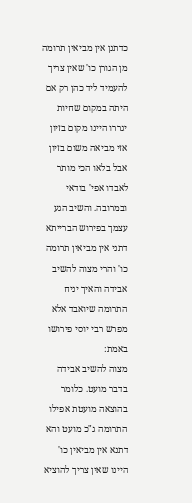כדתנן אין מביאין תרומה מן הגורן כו' שאין צריך להעמיד ליד כהן רק אם היתה במקום שחיות יגררו היינו מקום בזיון אזי מביאה משום בזיון אבל בלאו הכי מותר לאבדו אפי' בודאי ובמרובה. והשיב הגע עצמך בפירוש הברייתא דתני אין מביאין תרומה כו' והרי מצוה להשיב אבידה והאיך יניח התרומה שיואבד אלא מפרש רבי יוסי פירושו באמת:
מצוה להשיב אבידה בדבר מועט. כלומר בהוצאה מועטת אפילו התרומה ג"כ מועט והא דתנא אין מביאין כו' היינו שאין צריך להוציא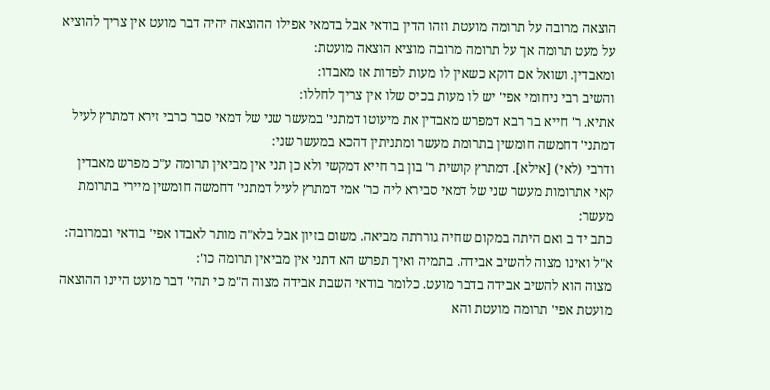הוצאה מרובה על תרומה מועטת וזהו הדין בודאי אבל בדמאי אפילו ההוצאה יהיה דבר מועט אין צריך להוציא על מעט תרומה אך על תרומה מרובה מוציא הוצאה מועטת:
ומאבדין. ושואל אם דוקא כשאין לו מעות לפדות אז מאבדו:
והשיב רבי ניחומי אפי' יש לו מעות בכיס שלו אין צריך לחללו:
אתיא. ר' חייא בר רבא דמפרש מאבדין את מיעוטו דמתני' במעשר שני של דמאי סבר כרבי זירא דמתרץ לעיל דמתני' דחמשה חומשין בתרומת מעשר ומתניתין דהכא במעשר שני:
ודרבי (לאי) [אילא]. דמתרץ קושית ר' בון בר חייא דמקשי ולא כן תני אין מביאין תרומה ע"כ מפרש מאבדין קאי אתרומות מעשר שני של דמאי סבירא ליה כר' אמי דמתרץ לעיל דמתני' דחמשה חומשין מיירי בתרומת מעשר:
כתב יד ב ואם היתה במקום שחיה גוררתה מביאה. משום בזיון אבל בלא"ה מותר לאבדו אפי' בודאי ובמרובה:
א"ל ואינו מצוה להשיב אבידה. בתמיה ואיך תפרש הא דתני אין מביאין תרומה כו':
מצוה הוא להשיב אבידה בדבר מועט. כלומר בודאי השבת אבידה מצוה ה"מ כי תהי' דבר מועט היינו ההוצאה מועטת אפי' תרומה מועטת והא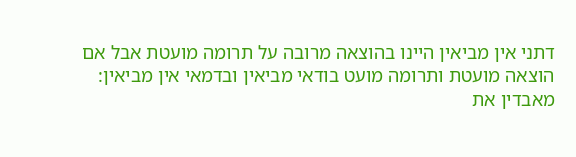דתני אין מביאין היינו בהוצאה מרובה על תרומה מועטת אבל אם הוצאה מועטת ותרומה מועט בודאי מביאין ובדמאי אין מביאין:
מאבדין את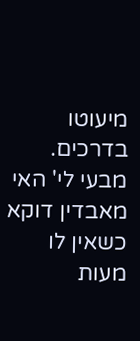מיעוטו בדרכים. מבעי לי' האי מאבדין דוקא כשאין לו מעות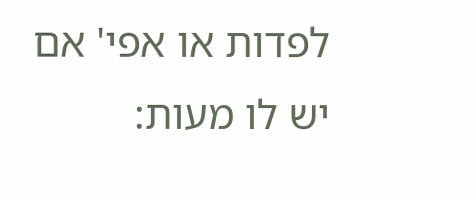לפדות או אפי' אם יש לו מעות: